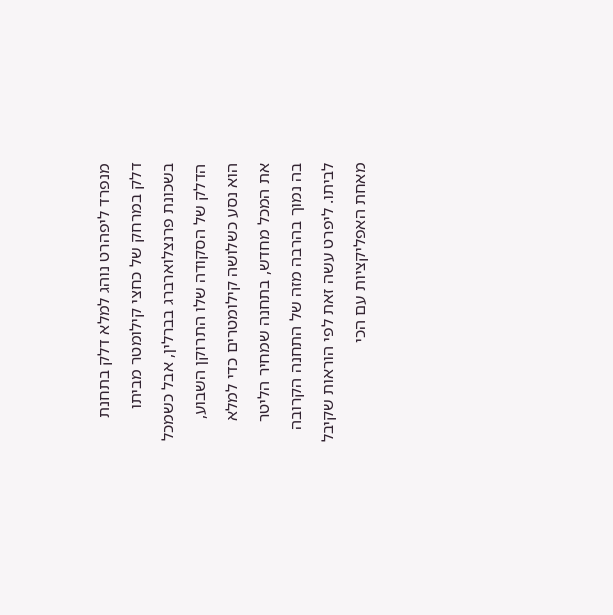מנפרד ליפהרט נוהג למלא דלק בתחנת דלק במרחק של כחצי קילומטר מביתו בשכונת פרנצלוארברג בברלין, אבל כשמכל הדלק של הסקודה שלו התרוקן השבוע, הוא נסע כשלושה קילומטרים כדי למלא את המכל מחדש, בתחנה שמחיר הליטר בה נמוך בהרבה מזה של התחנה הקרובה לביתו. ליפרט עשה זאת לפי הוראות שקיבל מאחת האפליקציות עם הכי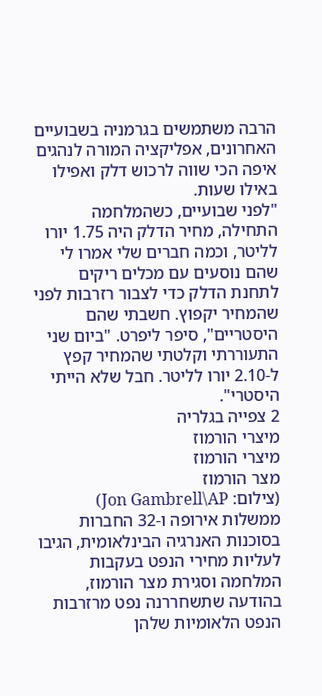הרבה משתמשים בגרמניה בשבועיים האחרונים, אפליקציה המורה לנהגים איפה הכי שווה לרכוש דלק ואפילו באילו שעות.
"לפני שבועיים, כשהמלחמה התחילה, מחיר הדלק היה 1.75 יורו לליטר, וכמה חברים שלי אמרו לי שהם נוסעים עם מכלים ריקים לתחנת הדלק כדי לצבור רזרבות לפני שהמחיר יקפוץ. חשבתי שהם היסטריים", סיפר ליפרט. "ביום שני התעוררתי וקלטתי שהמחיר קפץ ל-2.10 יורו לליטר. חבל שלא הייתי היסטרי".
2 צפייה בגלריה
מיצרי הורמוז
מיצרי הורמוז
מצר הורמוז
(צילום: Jon Gambrell\AP)
ממשלות אירופה ו-32 החברות בסוכנות האנרגיה הבינלאומית, הגיבו לעליות מחירי הנפט בעקבות המלחמה וסגירת מצר הורמוז, בהודעה שתשחררנה נפט מרזרבות הנפט הלאומיות שלהן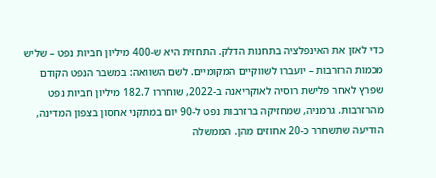כדי לאזן את האינפלציה בתחנות הדלק. התחזית היא ש-400 מיליון חביות נפט – שליש מכמות הרזרבות – יועברו לשווקיים המקומיים. לשם השוואה: במשבר הנפט הקודם שפרץ לאחר פלישת רוסיה לאוקריאנה ב-2022, שוחררו 182.7 מיליון חביות נפט מהרזרבות. גרמניה, שמחזיקה ברזרבות נפט ל-90 יום במתקני אחסון בצפון המדינה, הודיעה שתשחרר כ-20 אחוזים מהן. הממשלה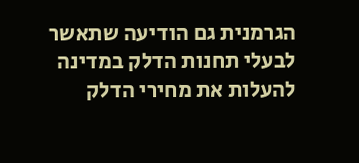הגרמנית גם הודיעה שתאשר לבעלי תחנות הדלק במדינה להעלות את מחירי הדלק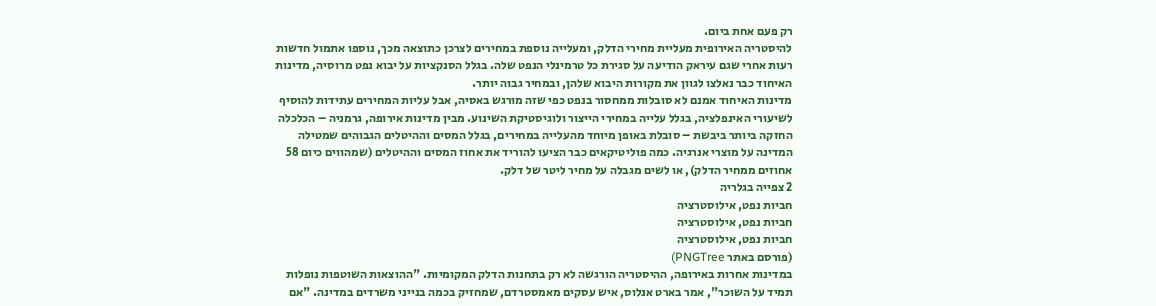רק פעם אחת ביום.
להיסטריה האירופית מעליית מחירי הדלק, ומעלייה נוספת במחירים לצרכן כתוצאה מכך, נוספו אתמול חדשות רעות אחרי שגם עיראק הודיעה על סגירת כל טרמינלי הנפט שלה. בגלל הסנקציות על יבוא נפט מרוסיה, מדינות האיחוד כבר נאלצו לגוון את מקורות היבוא שלהן, ובמחיר גבוה יותר.
מדינות האיחוד אמנם לא סובלות ממחסור בנפט כפי שזה מורגש באסיה, אבל עליות המחירים עתידות להוסיף לשיעורי האינפלציה, בגלל עלייה במחירי הייצור ולוגיסטיקת השינוע. מבין מדינות אירופה, גרמניה – הכלכלה החזקה ביותר ביבשת – סובלת באופן מיוחד מהעלייה במחירים, בגלל המסים וההיטלים הגבוהים שמטילה המדינה על מוצרי אנרגיה. כמה פוליטיקאים כבר הציעו להוריד את אחוז המסים וההיטלים (שמהווים כיום 58 אחוזים ממחיר הדלק), או לשים מגבלה על מחיר ליטר של דלק.
2 צפייה בגלריה
חביות נפט, אילוסטרציה
חביות נפט, אילוסטרציה
חביות נפט, אילוסטרציה
(פורסם באתר PNGTree)
במדינות אחרות באירופה, ההיסטריה הורגשה לא רק בתחנות הדלק המקומיות. "ההוצאות השוטפות נופלות תמיד על השוכר", אמר בארט אנלוס, איש עסקים מאמסטרדם, שמחזיק בכמה בנייני משרדים במדינה. "אם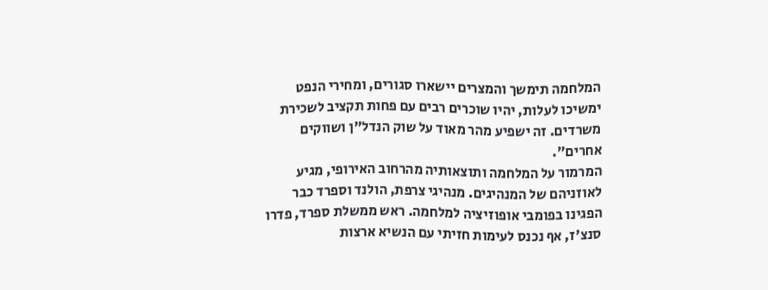המלחמה תימשך והמצרים יישארו סגורים, ומחירי הנפט ימשיכו לעלות, יהיו שוכרים רבים עם פחות תקציב לשכירת משרדים. זה ישפיע מהר מאוד על שוק הנדל"ן ושווקים אחרים".
המרמור על המלחמה ותוצאותיה מהרחוב האירופי, מגיע לאוזניהם של המנהיגים. מנהיגי צרפת, הולנד וספרד כבר הפגינו בפומבי אופוזיציה למלחמה. ראש ממשלת ספרד, פדרו סנצ'ז, אף נכנס לעימות חזיתי עם הנשיא ארצות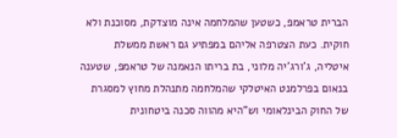הברית טראמפ, כשטען שהמלחמה אינה מוצדקת, מסוכנת ולא חוקית. כעת הצטרפה אליהם במפתיע גם ראשת ממשלת איטליה, ג'ורג'יה מלוני, בת בריתו הנאמנה של טראמפ, שטענה בנאום בפרלמנט האיטלקי שהמלחמה מתנהלת מחוץ למסגרת של החוק הבינלאומי וש"היא מהווה סכנה ביטחונית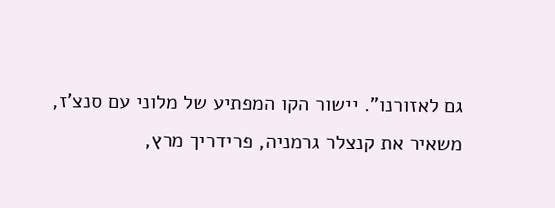גם לאזורנו". יישור הקו המפתיע של מלוני עם סנצ'ז, משאיר את קנצלר גרמניה, פרידריך מרץ,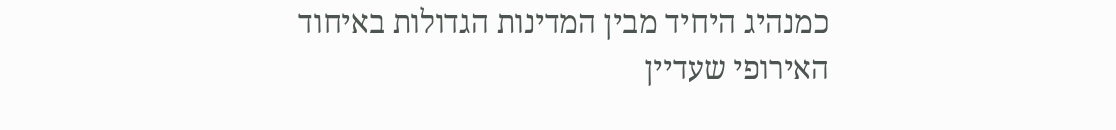כמנהיג היחיד מבין המדינות הגדולות באיחוד האירופי שעדיין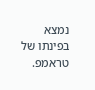נמצא בפינתו של טראמפ.